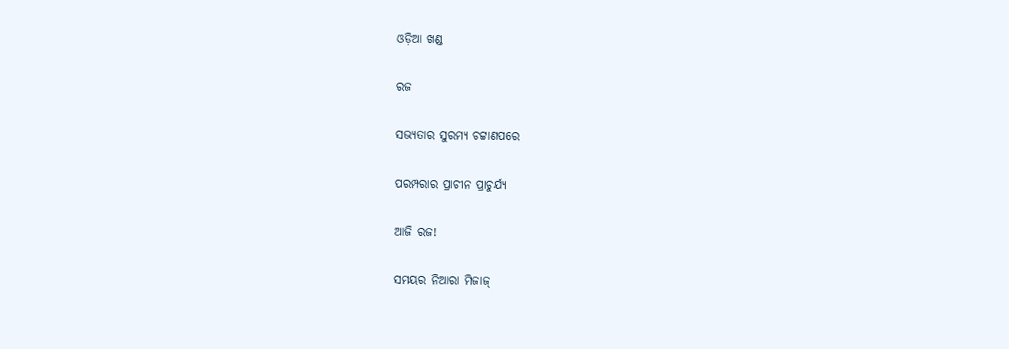ଓଡ଼ିଆ ଖଣ୍ଡ

ରଜ

ସଭ୍ୟତାର ସୁରମ୍ୟ ଚଟ୍ଟାଣପରେ

ପରମ୍ପରାର ପ୍ରାଚୀନ ପ୍ରାଚୁର୍ଯ୍ଯ

ଆଜି ରଜ!

ସମୟର ନିଆରା ମିଜାଜ୍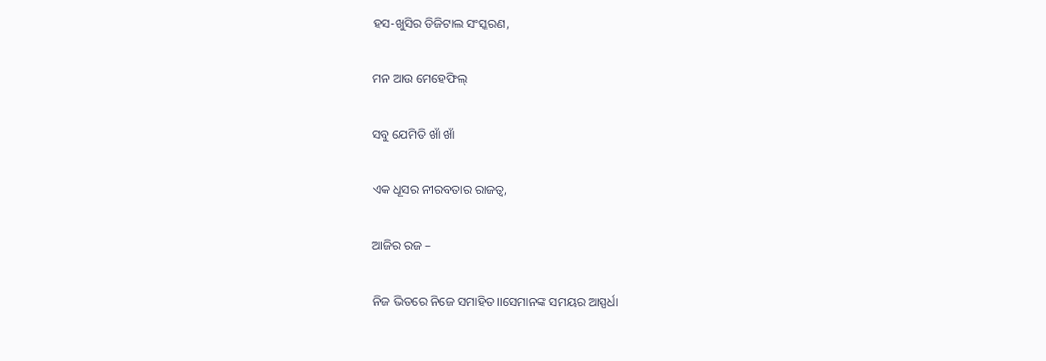ହସ-ଖୁସିର ଡିଜିଟାଲ ସଂସ୍କରଣ,

ମନ ଆଉ ମେହେଫିଲ୍

ସବୁ ଯେମିତି ଖାଁ ଖାଁ

ଏକ ଧୂସର ନୀରବତାର ରାଜତ୍ୱ,

ଆଜିର ରଜ –

ନିଜ ଭିତରେ ନିଜେ ସମାହିତ।।ସେମାନଙ୍କ ସମୟର ଆସ୍ପର୍ଧା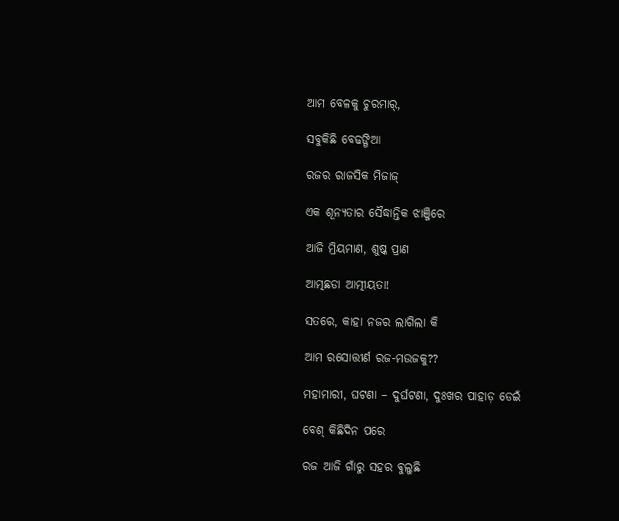ଆମ ବେଳକୁ ଚୁରମାର୍,

ସବୁକିଛି ବେଢଙ୍ଗିଆ

ରଜର ରାଜସିକ ମିଜାଜ୍

ଏକ ଶୂନ୍ୟତାର ସୈଦ୍ଧାନ୍ତିକ ଝାଞ୍ଜିରେ

ଆଜି ମ୍ରିୟମାଣ, ଶୁଷ୍କ ପ୍ରାଣ

ଆତ୍ମଛଡା ଆତ୍ମୀୟତା!

ସତରେ, କାହା ନଜର ଲାଗିଲା କି

ଆମ ରସୋତ୍ତୀର୍ଣ ରଜ-ମଉଜକୁ??

ମହାମାରୀ, ଘଟଣା – ଦୁର୍ଘଟଣା, ଦୁଃଖର ପାହାଡ଼ ଡେଇଁ

ବେଶ୍ କିଛିଦିନ ପରେ

ରଜ ଆଜି ଗାଁରୁ ସହର ଵୁଲୁଛି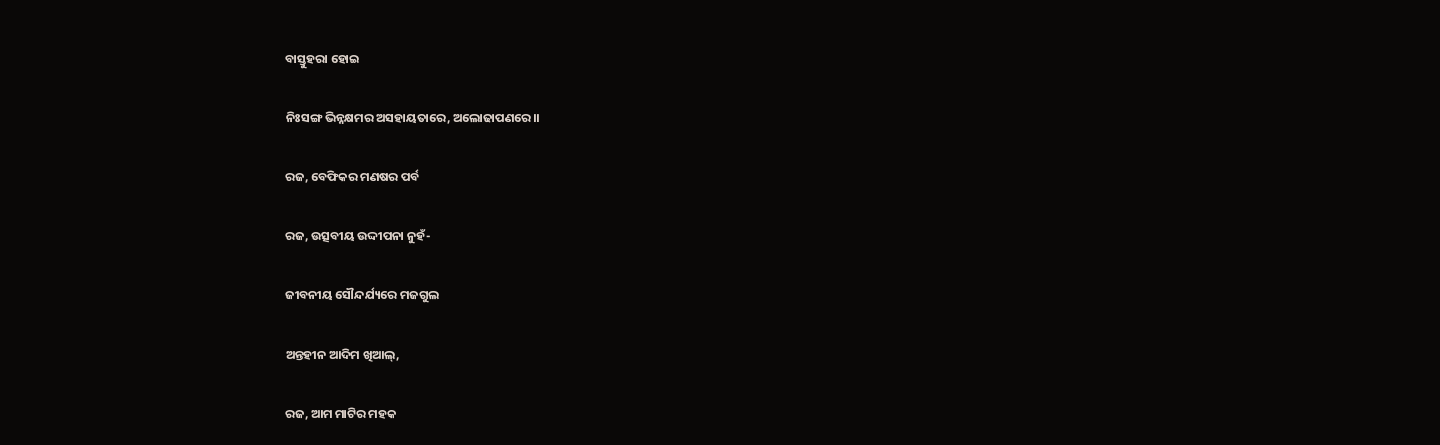ବାସ୍ତୁହରା ହୋଇ

ନିଃସଙ୍ଗ ଭିନ୍ନକ୍ଷମର ଅସହାୟତାରେ, ଅଲୋଢାପଣରେ।।

ରଜ, ବେଫିକର ମଣଷର ପର୍ବ

ରଜ, ଉତ୍ସବୀୟ ଉଦ୍ଦୀପନା ନୁହଁ-

ଜୀବନୀୟ ସୌନ୍ଦର୍ଯ୍ୟରେ ମଜଗୁଲ

ଅନ୍ତହୀନ ଆଦିମ ଖିଆଲ୍,

ରଜ, ଆମ ମାଟିର ମହକ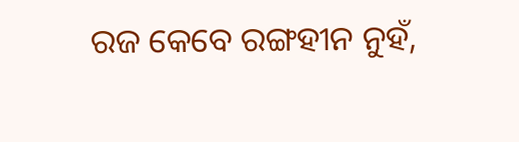ରଜ କେବେ ରଙ୍ଗହୀନ ନୁହଁ,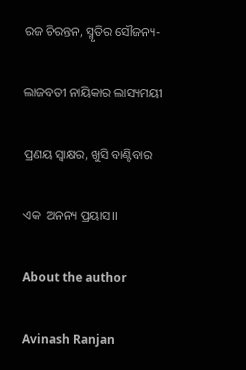ରଜ ଚିରନ୍ତନ, ସ୍ମୃତିର ସୌଜନ୍ୟ-

ଲାଜବତୀ ନାୟିକାର ଲାସ୍ୟମୟୀ

ପ୍ରଣୟ ସ୍ୱାକ୍ଷର, ଖୁସି ବାଣ୍ଟିବାର

ଏକ  ଅନନ୍ୟ ପ୍ରୟାସ।।

About the author

Avinash Ranjan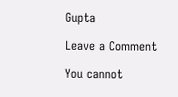Gupta

Leave a Comment

You cannot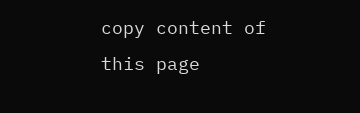copy content of this page